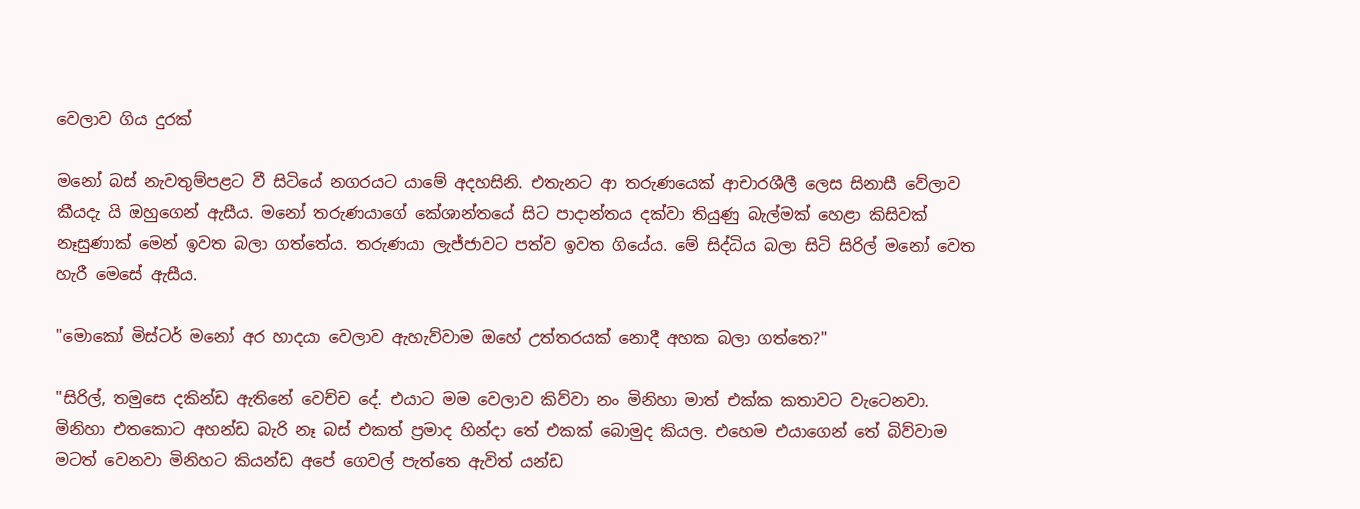වෙලාව ගිය දුරක්

මනෝ බස් නැවතුම්පළට වී සිටියේ නගරයට යාමේ අදහසිනි. එතැනට ආ තරුණයෙක් ආචාරශීලී ලෙස සිනාසී වේලාව කීයදැ යි ඔහුගෙන් ඇසීය. මනෝ තරුණයාගේ කේශාන්තයේ සිට පාදාන්තය දක්වා තියුණු බැල්මක් හෙළා කිසිවක් නෑසුණාක් මෙන් ඉවත බලා ගත්තේය. තරුණයා ලැජ්ජාවට පත්ව ඉවත ගියේය. මේ සිද්ධිය බලා සිටි සිරිල් මනෝ වෙත හැරී මෙසේ ඇසීය.

"මොකෝ මිස්ටර් මනෝ අර හාදයා වෙලාව ඇහැව්වාම ඔහේ උත්තරයක් නොදී අහක බලා ගත්තෙ?"

"සිරිල්, තමුසෙ දකින්ඩ ඇතිනේ වෙච්ච දේ. එයාට මම වෙලාව කිව්වා නං මිනිහා මාත් එක්ක කතාවට වැටෙනවා. මිනිහා එතකොට අහන්ඩ බැරි නෑ බස් එකත් ප්‍රමාද හින්දා තේ එකක් බොමුද කියල. එහෙම එයාගෙන් තේ බිව්වාම මටත් වෙනවා මිනිහට කියන්ඩ අපේ ගෙවල් පැත්තෙ ඇවිත් යන්ඩ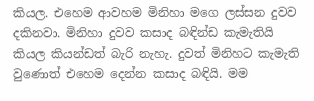කියල. එහෙම ආවහම මිනිහා මගෙ ලස්සන දුවව දකිනවා. මිනිහා දුවව කසාද බඳින්ඩ කැමැතියි කියල කියන්ඩත් බැරි නැහැ. දුවත් මිනිහට කැමැති වුණොත් එහෙම දෙන්න කසාද බඳියි. මම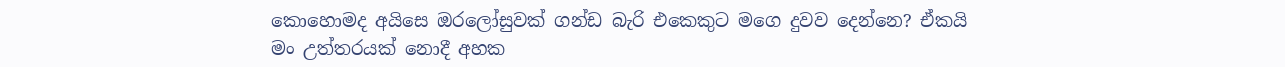කොහොමද අයිසෙ ඔරලෝසුවක් ගන්ඩ බැරි එකෙකුට මගෙ දුවව දෙන්නෙ? ඒකයි මං උත්තරයක් නොදී අහක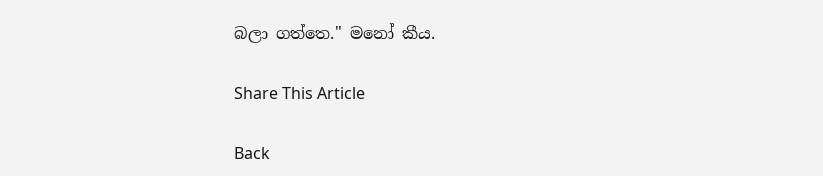බලා ගත්තෙ." මනෝ කීය.

Share This Article

Back